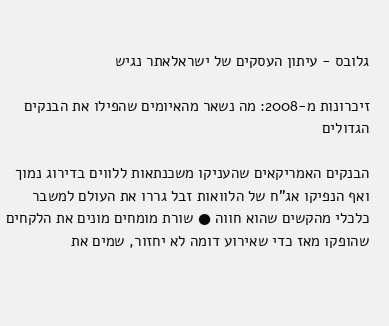גלובס - עיתון העסקים של ישראלאתר נגיש

זיכרונות מ-2008: מה נשאר מהאיומים שהפילו את הבנקים הגדולים

הבנקים האמריקאים שהעניקו משכנתאות ללווים בדירוג נמוך ואף הנפיקו אג"ח של הלוואות זבל גררו את העולם למשבר כלכלי מהקשים שהוא חווה ● שורת מומחים מונים את הלקחים שהופקו מאז כדי שאירוע דומה לא יחזור, שמים את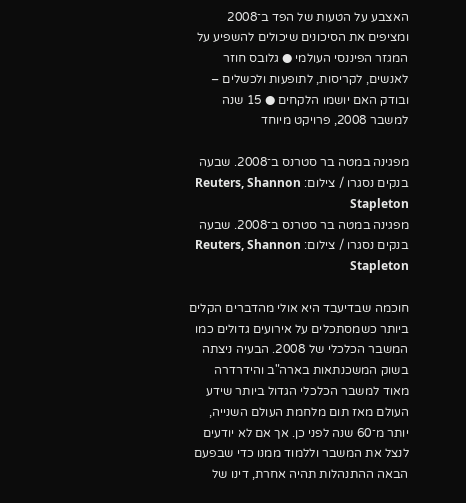האצבע על הטעות של הפד ב־2008 ומציפים את הסיכונים שיכולים להשפיע על המגזר הפיננסי העולמי ● גלובס חוזר לאנשים, לקריסות, לתופעות ולכשלים – ובודק האם יושמו הלקחים ● 15 שנה למשבר 2008, פרויקט מיוחד

מפגינה במטה בר סטרנס ב־2008. שבעה בנקים נסגרו / צילום: Reuters, Shannon Stapleton
מפגינה במטה בר סטרנס ב־2008. שבעה בנקים נסגרו / צילום: Reuters, Shannon Stapleton

חוכמה שבדיעבד היא אולי מהדברים הקלים ביותר כשמסתכלים על אירועים גדולים כמו המשבר הכלכלי של 2008. הבעיה ניצתה בשוק המשכנתאות בארה"ב והידרדרה מאוד למשבר הכלכלי הגדול ביותר שידע העולם מאז תום מלחמת העולם השנייה, יותר מ־60 שנה לפני כן. אך אם לא יודעים לנצל את המשבר וללמוד ממנו כדי שבפעם הבאה ההתנהלות תהיה אחרת, דינו של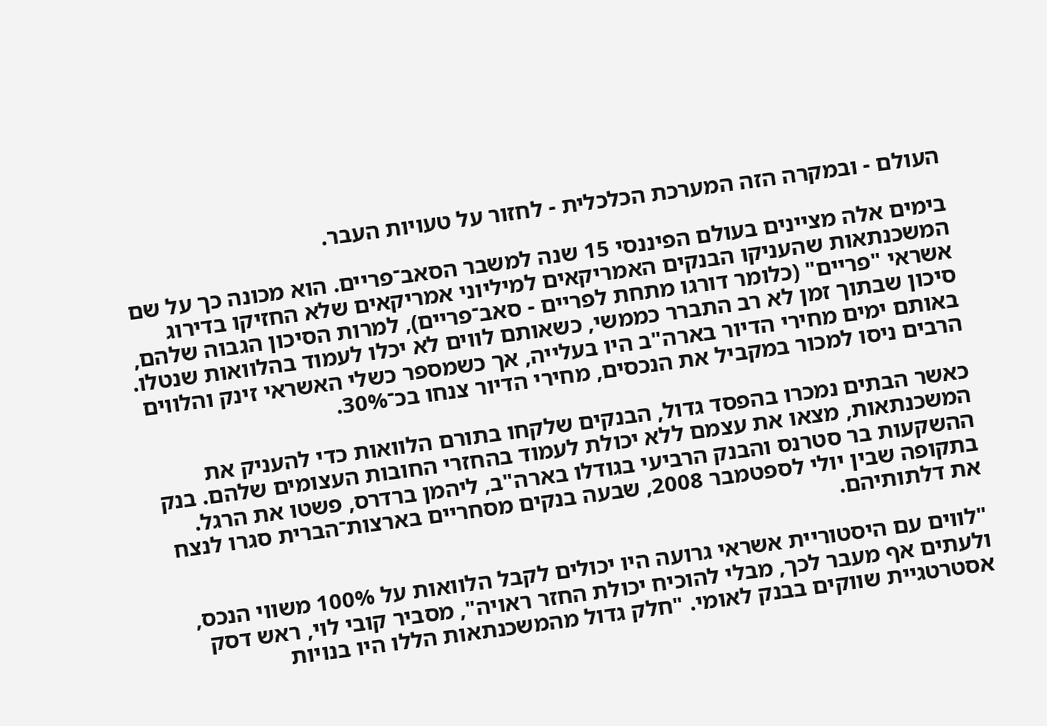העולם - ובמקרה הזה המערכת הכלכלית - לחזור על טעויות העבר.

בימים אלה מציינים בעולם הפיננסי 15 שנה למשבר הסאב־פריים. הוא מכונה כך על שם המשכנתאות שהעניקו הבנקים האמריקאים למיליוני אמריקאים שלא החזיקו בדירוג אשראי "פריים" (כלומר דורגו מתחת לפריים - סאב־פריים), למרות הסיכון הגבוה שלהם, סיכון שבתוך זמן לא רב התברר כממשי, כשאותם לווים לא יכלו לעמוד בהלוואות שנטלו. באותם ימים מחירי הדיור בארה"ב היו בעלייה, אך כשמספר כשלי האשראי זינק והלווים הרבים ניסו למכור במקביל את הנכסים, מחירי הדיור צנחו בכ־30%.

כאשר הבתים נמכרו בהפסד גדול, הבנקים שלקחו בתורם הלוואות כדי להעניק את המשכנתאות, מצאו את עצמם ללא יכולת לעמוד בהחזרי החובות העצומים שלהם. בנק ההשקעות בר סטרנס והבנק הרביעי בגודלו בארה"ב, ליהמן ברדרס, פשטו את הרגל. בתקופה שבין יולי לספטמבר 2008, שבעה בנקים מסחריים בארצות־הברית סגרו לנצח את דלתותיהם.

"לווים עם היסטוריית אשראי גרועה היו יכולים לקבל הלוואות על 100% משווי הנכס, ולעתים אף מעבר לכך, מבלי להוכיח יכולת החזר ראויה", מסביר קובי לוי, ראש דסק אסטרטגיית שווקים בבנק לאומי. "חלק גדול מהמשכנתאות הללו היו בנויות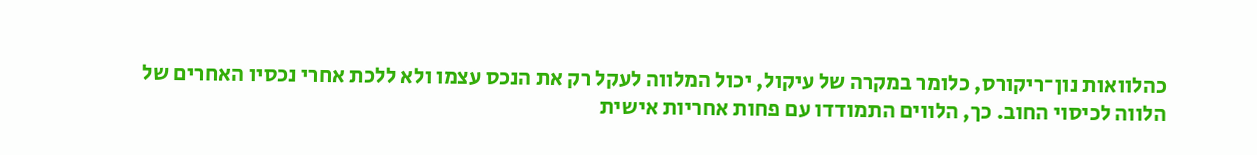כהלוואות נון־ריקורס, כלומר במקרה של עיקול, יכול המלווה לעקל רק את הנכס עצמו ולא ללכת אחרי נכסיו האחרים של הלווה לכיסוי החוב. כך, הלווים התמודדו עם פחות אחריות אישית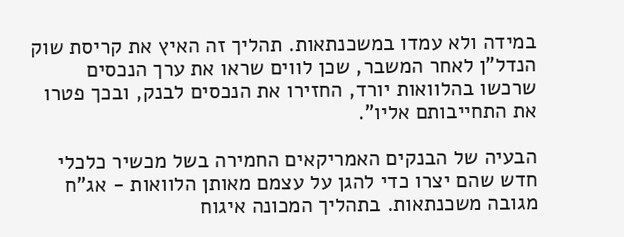במידה ולא עמדו במשכנתאות. תהליך זה האיץ את קריסת שוק הנדל"ן לאחר המשבר, שכן לווים שראו את ערך הנכסים שרכשו בהלוואות יורד, החזירו את הנכסים לבנק, ובכך פטרו את התחייבותם אליו".

הבעיה של הבנקים האמריקאים החמירה בשל מכשיר כלכלי חדש שהם יצרו כדי להגן על עצמם מאותן הלוואות - אג"ח מגובה משכנתאות. בתהליך המכונה איגוח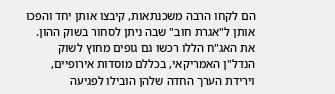הם לקחו הרבה משכנתאות, קיבצו אותן יחד והפכו אותן ל"אגרת חוב" שבה ניתן לסחור בשוק ההון. את האג"ח הללו רכשו גם גופים מחוץ לשוק הנדל"ן האמריקאי, בכללם מוסדות אירופיים, וירידת הערך החדה שלהן הובילו לפגיעה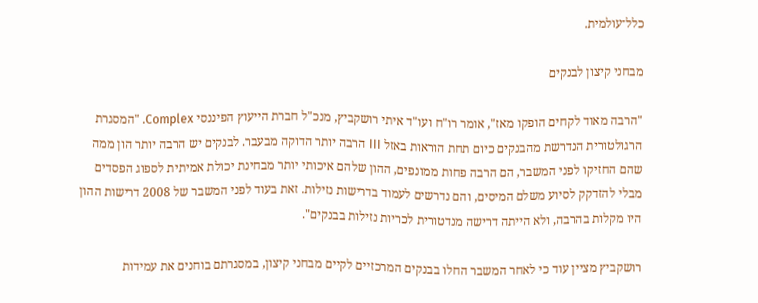כלל־עולמית.

מבחני קיצון לבנקים

"הרבה מאוד לקחים הופקו מאז", אומר רו"ח ועו"ד איתי רושקביץ, מנכ"ל חברת הייעוץ הפיננסי Complex. "המסגרת הרגולטורית הנדרשת מהבנקים כיום תחת הוראות באזל III הרבה יותר הדוקה מבעבר. לבנקים יש הרבה יותר הון ממה שהם החזיקו לפני המשבר, הם הרבה פחות ממונפים, ההון שלהם איכותי יותר מבחינת יכולת אמיתית לספוג הפסדים מבלי להזדקק לסיוע משלם המיסים, והם נדרשים לעמוד בדרישות נזילות. זאת בעוד לפני המשבר של 2008 דרישות ההון היו מקלות בהרבה, ולא הייתה דרישה מנדטורית לכריות נזילות בבנקים".

רושקביץ מציין עוד כי לאחר המשבר החלו בבנקים המרכזיים לקיים מבחני קיצון, במסגרתם בוחנים את עמידות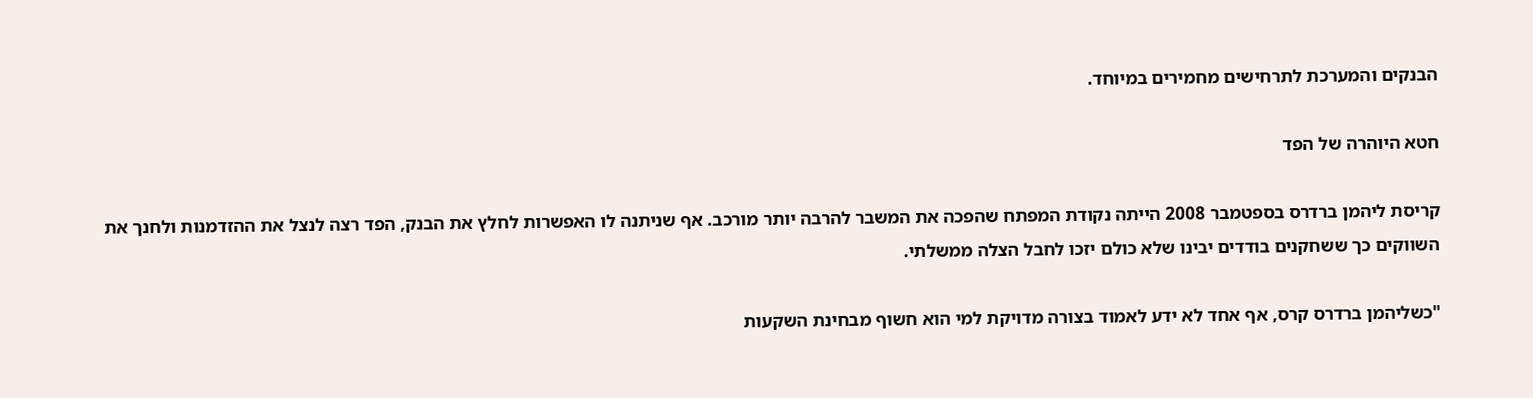הבנקים והמערכת לתרחישים מחמירים במיוחד.

חטא היוהרה של הפד

קריסת ליהמן ברדרס בספטמבר 2008 הייתה נקודת המפתח שהפכה את המשבר להרבה יותר מורכב. אף שניתנה לו האפשרות לחלץ את הבנק, הפד רצה לנצל את ההזדמנות ולחנך את השווקים כך ששחקנים בודדים יבינו שלא כולם יזכו לחבל הצלה ממשלתי.

"כשליהמן ברדרס קרס, אף אחד לא ידע לאמוד בצורה מדויקת למי הוא חשוף מבחינת השקעות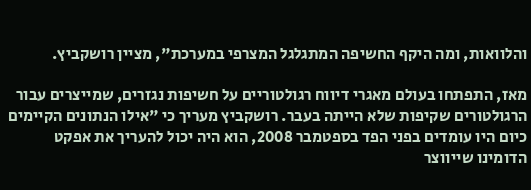והלוואות, ומה היקף החשיפה המתגלגל המצרפי במערכת", מציין רושקביץ.

מאז, התפתחו בעולם מאגרי דיווח רגולטוריים על חשיפות נגזרים, שמייצרים עבור הרגולטורים שקיפות שלא הייתה בעבר. רושקביץ מעריך כי "אילו הנתונים הקיימים כיום היו עומדים בפני הפד בספטמבר 2008, הוא היה יכול להעריך את אפקט הדומינו שייווצר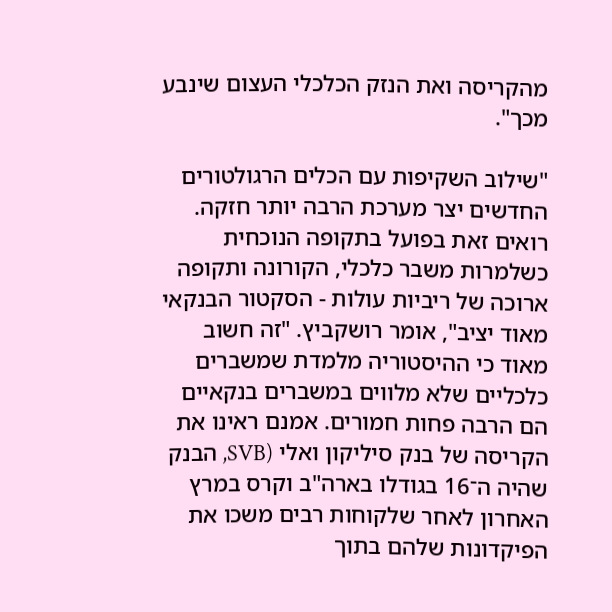מהקריסה ואת הנזק הכלכלי העצום שינבע מכך".

"שילוב השקיפות עם הכלים הרגולטורים החדשים יצר מערכת הרבה יותר חזקה. רואים זאת בפועל בתקופה הנוכחית כשלמרות משבר כלכלי, הקורונה ותקופה ארוכה של ריביות עולות - הסקטור הבנקאי מאוד יציב", אומר רושקביץ. "זה חשוב מאוד כי ההיסטוריה מלמדת שמשברים כלכליים שלא מלווים במשברים בנקאיים הם הרבה פחות חמורים. אמנם ראינו את הקריסה של בנק סיליקון ואלי (SVB, הבנק שהיה ה־16 בגודלו בארה"ב וקרס במרץ האחרון לאחר שלקוחות רבים משכו את הפיקדונות שלהם בתוך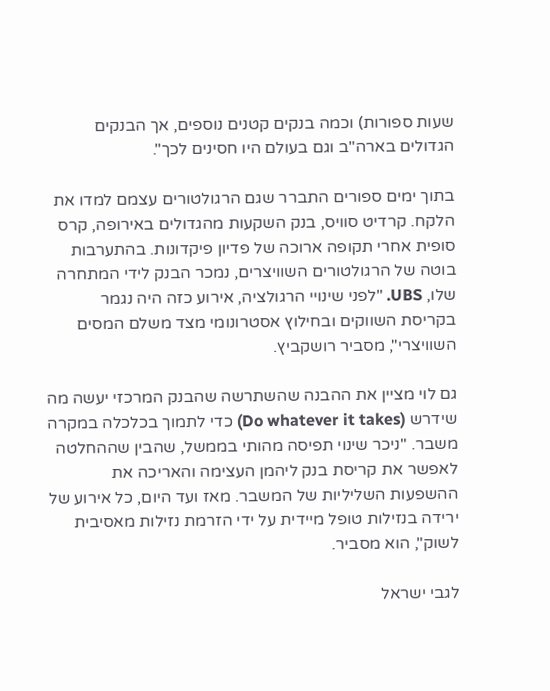שעות ספורות) וכמה בנקים קטנים נוספים, אך הבנקים הגדולים בארה"ב וגם בעולם היו חסינים לכך".

בתוך ימים ספורים התברר שגם הרגולטורים עצמם למדו את הלקח. קרדיט סוויס, בנק השקעות מהגדולים באירופה, קרס סופית אחרי תקופה ארוכה של פדיון פיקדונות. בהתערבות בוטה של הרגולטורים השוויצרים, נמכר הבנק לידי המתחרה שלו, UBS. "לפני שינויי הרגולציה, אירוע כזה היה נגמר בקריסת השווקים ובחילוץ אסטרונומי מצד משלם המסים השוויצרי", מסביר רושקביץ.

גם לוי מציין את ההבנה שהשתרשה שהבנק המרכזי יעשה מה שידרש (Do whatever it takes) כדי לתמוך בכלכלה במקרה משבר. "ניכר שינוי תפיסה מהותי בממשל, שהבין שההחלטה לאפשר את קריסת בנק ליהמן העצימה והאריכה את ההשפעות השליליות של המשבר. מאז ועד היום, כל אירוע של ירידה בנזילות טופל מיידית על ידי הזרמת נזילות מאסיבית לשוק", הוא מסביר.

לגבי ישראל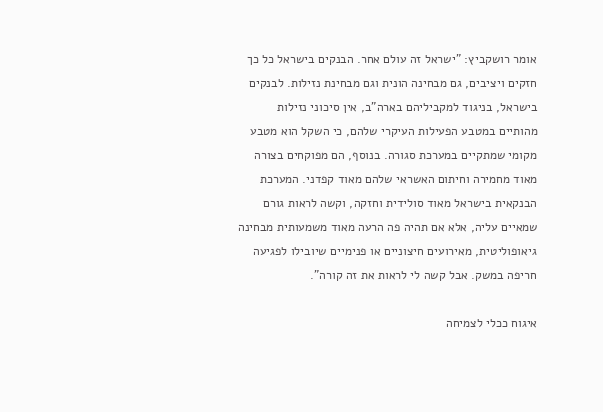אומר רושקביץ: "ישראל זה עולם אחר. הבנקים בישראל כל כך חזקים ויציבים, גם מבחינה הונית וגם מבחינת נזילות. לבנקים בישראל, בניגוד למקביליהם בארה"ב, אין סיכוני נזילות מהותיים במטבע הפעילות העיקרי שלהם, כי השקל הוא מטבע מקומי שמתקיים במערכת סגורה. בנוסף, הם מפוקחים בצורה מאוד מחמירה וחיתום האשראי שלהם מאוד קפדני. המערכת הבנקאית בישראל מאוד סולידית וחזקה, וקשה לראות גורם שמאיים עליה, אלא אם תהיה פה הרעה מאוד משמעותית מבחינה גיאופוליטית, מאירועים חיצוניים או פנימיים שיובילו לפגיעה חריפה במשק. אבל קשה לי לראות את זה קורה".

איגוח ככלי לצמיחה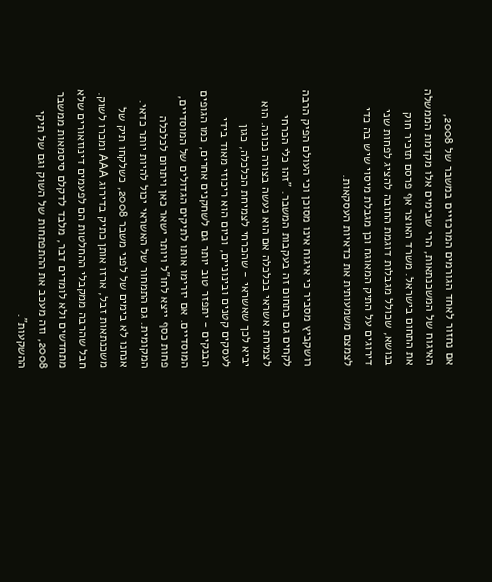אם נחזור לאחד הגורמים המרכזיים במשבר של 2008, האיגוח של המשכנתאות, הרי שבימים אלו מקדמת הממשלה את התחום בישראל. משרד האוצר אף פרסם תזכיר חוק בנושא, שכולל מגבלות דוגמת החובה להציג לפחות שני דירוגים על התיק המאוגח וכן מגבלת מיסוי שיש בה כדי לצמצם משמעותית את כדאיות העסקאות.

רושקביץ מסביר כי איגוח אינו מסוכן וכי העולם הפיק הרבה לקחים גם בתחום זה בעקבות המשבר. "זהו כלי הכרחי לצמיחת אשראי בכלכלה אם הוא נעשה בצורה נכונה. הוא יביא לכך שאשראי - שהכרחי לצמיחת הכלכלה, כגון לעסקים קטנים ובינוניים, וכיום הוא ריכוזי מאוד בידי הבנקים - יתפזר טוב יותר גם לשחקנים אחרים, כמו הגופים המוסדיים. אם יזרימו אותו לתיקים הגדולים של המוסדיים, פחות כסף ייצא לחו"ל ויותר ישאר כאן ויתרום לכלכלה המקומית. גם התמחור של האשראי יכול להיות יותר כדאי. אנחנו לא בימים של לפני משבר 2008, כשלקחו תיק של משכנתאות זבל, ארזו אותן כתיק בדירוג AAA ומכרו לשוק. חבל שהרבה ממקבלי ההחלטות הם לפעמים דינוזאורים שלא מתחדשים ולא לומדים דבר, מלבד לדקלם סיסמאות ממשבר 2008, וזה מעכב את ההתפתחות של השוק וגם של תיקי ההשקעות".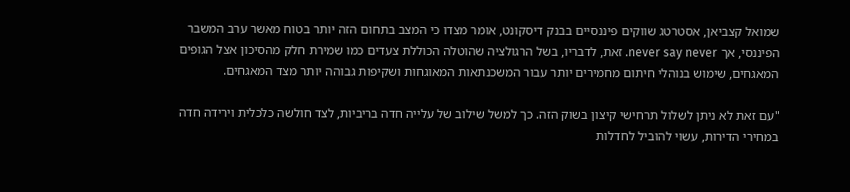שמואל קצביאן, אסטרטג שווקים פיננסיים בבנק דיסקונט, אומר מצדו כי המצב בתחום הזה יותר בטוח מאשר ערב המשבר הפיננסי, אך never say never. זאת, לדבריו, בשל הרגולציה שהוטלה הכוללת צעדים כמו שמירת חלק מהסיכון אצל הגופים המאגחים, שימוש בנוהלי חיתום מחמירים יותר עבור המשכנתאות המאוגחות ושקיפות גבוהה יותר מצד המאגחים.

"עם זאת לא ניתן לשלול תרחישי קיצון בשוק הזה. כך למשל שילוב של עלייה חדה בריביות, לצד חולשה כלכלית וירידה חדה במחירי הדירות, עשוי להוביל לחדלות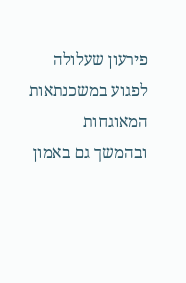פירעון שעלולה לפגוע במשכנתאות המאוגחות ובהמשך גם באמון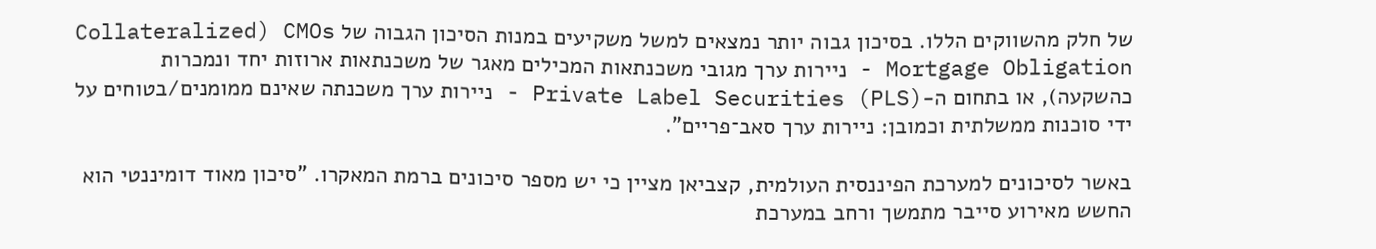של חלק מהשווקים הללו. בסיכון גבוה יותר נמצאים למשל משקיעים במנות הסיכון הגבוה של CMOs (Collateralized Mortgage Obligation - ניירות ערך מגובי משכנתאות המכילים מאגר של משכנתאות ארוזות יחד ונמכרות כהשקעה), או בתחום ה-Private Label Securities (PLS) - ניירות ערך משכנתה שאינם ממומנים/בטוחים על ידי סוכנות ממשלתית וכמובן: ניירות ערך סאב־פריים".

באשר לסיכונים למערכת הפיננסית העולמית, קצביאן מציין כי יש מספר סיכונים ברמת המאקרו. "סיכון מאוד דומיננטי הוא החשש מאירוע סייבר מתמשך ורחב במערכת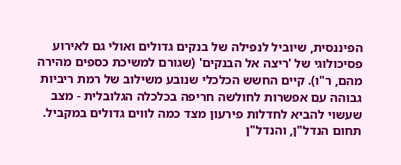הפיננסית, שיוביל לנפילה של בנקים גדולים ואולי גם לאירוע פסיכולוגי של 'ריצה אל הבנקים' (שגורם למשיכת כספים מהירה מהם, ר"ו). קיים החשש הכלכלי שנובע משילוב של רמת ריביות גבוהה עם אפשרות לחולשה חריפה בכלכלה הגלובלית - מצב שעשוי להביא לחדלות פירעון מצד כמה לווים גדולים במקביל. תחום הנדל"ן, והנדל"ן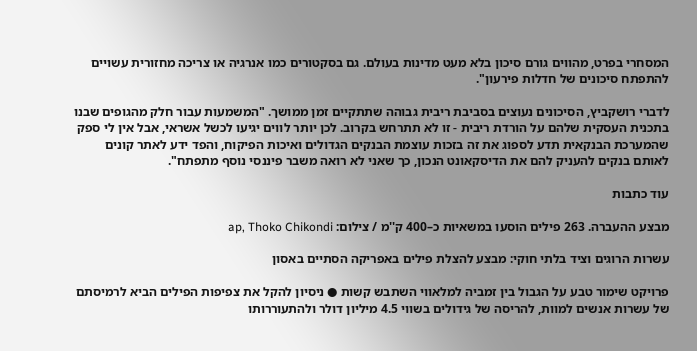המסחרי בפרט, מהווים גורם סיכון בלא מעט מדינות בעולם. גם בסקטורים כמו אנרגיה או צריכה מחזורית עשויים להתפתח סיכונים של חדלות פירעון".

לדברי רושקביץ, הסיכונים נעוצים בסביבת ריבית גבוהה שתתקיים זמן ממושך. "המשמעות עבור חלק מהגופים שבנו בתכנית העסקית שלהם על הורדת ריבית - זו לא תתרחש בקרוב. לכן יותר לווים יגיעו לכשל אשראי, אבל אין לי ספק שהמערכת הבנקאית תדע לספוג את זה בזכות עוצמת הבנקים הגדולים ואיכות הפיקוח, והפד ידע לאתר קונים לאותם בנקים להעניק להם את הדיסקאונט הנכון, כך שאני לא רואה משבר פיננסי נוסף מתפתח".

עוד כתבות

מבצע ההעברה. 263 פילים הוסעו במשאיות כ–400 ק''מ / צילום: ap, Thoko Chikondi

עשרות הרוגים וציד בלתי חוקי: מבצע להצלת פילים באפריקה הסתיים באסון

פרויקט שימור טבע על הגבול בין זמביה למלאווי השתבש קשות ● ניסיון להקל את צפיפות הפילים הביא לרמיסתם של עשרות אנשים למוות, להריסה של גידולים בשווי 4.5 מיליון דולר ולהתעוררותו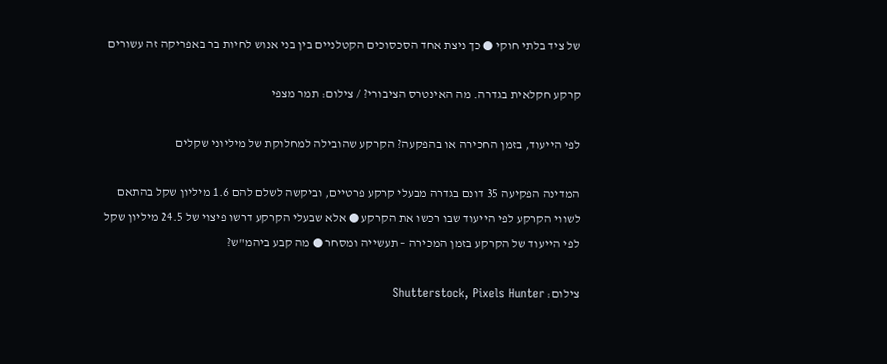של ציד בלתי חוקי ● כך ניצת אחד הסכסוכים הקטלניים בין בני אנוש לחיות בר באפריקה זה עשורים

קרקע חקלאית בגדרה. מה האינטרס הציבורי? / צילום: תמר מצפי

לפי הייעוד, בזמן החכירה או בהפקעה? הקרקע שהובילה למחלוקת של מיליוני שקלים

המדינה הפקיעה 35 דונם בגדרה מבעלי קרקע פרטיים, וביקשה לשלם להם 1.6 מיליון שקל בהתאם לשווי הקרקע לפי הייעוד שבו רכשו את הקרקע ● אלא שבעלי הקרקע דרשו פיצוי של 24.5 מיליון שקל לפי הייעוד של הקרקע בזמן המכירה – תעשייה ומסחר ● מה קבע ביהמ"ש?

צילום: Shutterstock, Pixels Hunter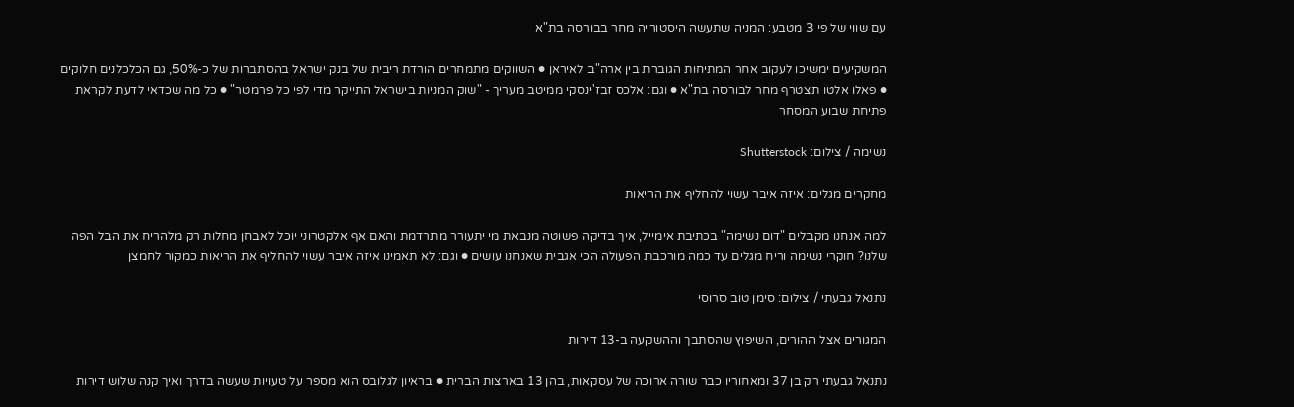עם שווי של פי 3 מטבע: המניה שתעשה היסטוריה מחר בבורסה בת"א

המשקיעים ימשיכו לעקוב אחר המתיחות הגוברת בין ארה"ב לאיראן ● השווקים מתמחרים הורדת ריבית של בנק ישראל בהסתברות של כ-50%, גם הכלכלנים חלוקים ● פאלו אלטו תצטרף מחר לבורסה בת"א ● וגם: אלכס זבז'ינסקי ממיטב מעריך - "שוק המניות בישראל התייקר מדי לפי כל פרמטר" ● כל מה שכדאי לדעת לקראת פתיחת שבוע המסחר

נשימה / צילום: Shutterstock

מחקרים מגלים: איזה איבר עשוי להחליף את הריאות

למה אנחנו מקבלים "דום נשימה" בכתיבת אימייל, איך בדיקה פשוטה מנבאת מי יתעורר מתרדמת והאם אף אלקטרוני יוכל לאבחן מחלות רק מלהריח את הבל הפה שלנו? חוקרי נשימה וריח מגלים עד כמה מורכבת הפעולה הכי אגבית שאנחנו עושים ● וגם: לא תאמינו איזה איבר עשוי להחליף את הריאות כמקור לחמצן

נתנאל גבעתי / צילום: סימן טוב סרוסי

המגורים אצל ההורים, השיפוץ שהסתבך וההשקעה ב-13 דירות

נתנאל גבעתי רק בן 37 ומאחוריו כבר שורה ארוכה של עסקאות, בהן 13 בארצות הברית ● בראיון לגלובס הוא מספר על טעויות שעשה בדרך ואיך קנה שלוש דירות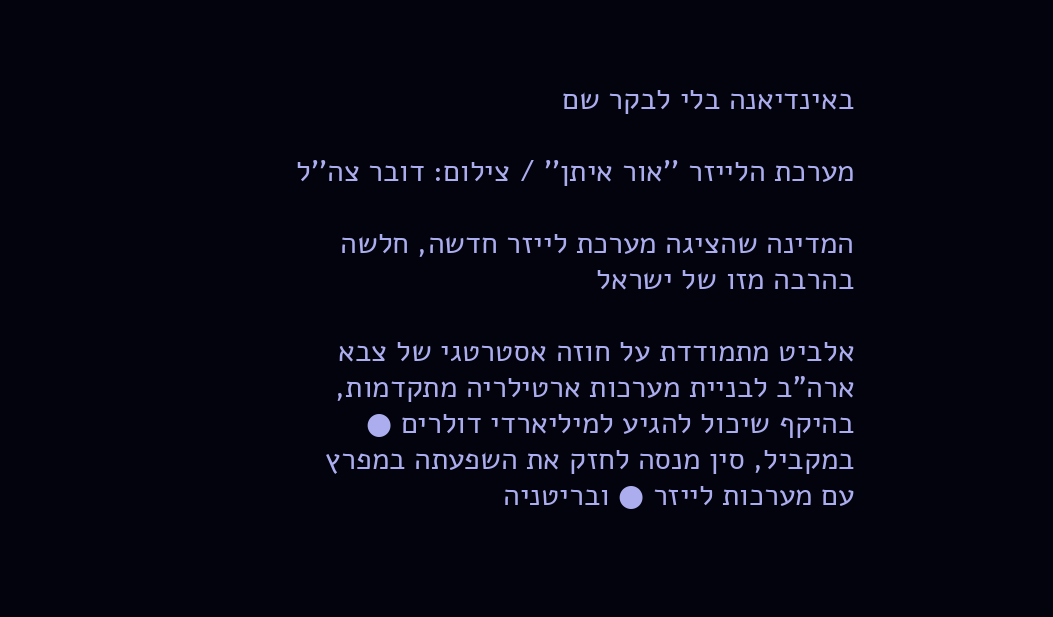באינדיאנה בלי לבקר שם

מערכת הלייזר ''אור איתן'' / צילום: דובר צה''ל

המדינה שהציגה מערכת לייזר חדשה, חלשה בהרבה מזו של ישראל

אלביט מתמודדת על חוזה אסטרטגי של צבא ארה"ב לבניית מערכות ארטילריה מתקדמות, בהיקף שיכול להגיע למיליארדי דולרים ● במקביל, סין מנסה לחזק את השפעתה במפרץ עם מערכות לייזר ● ובריטניה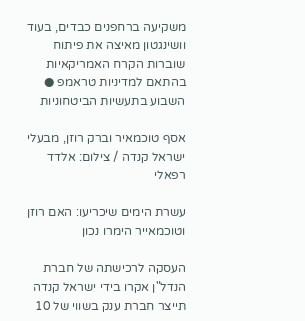משקיעה ברחפנים כבדים, בעוד וושינגטון מאיצה את פיתוח שוברות הקרח האמריקאיות בהתאם למדיניות טראמפ ● השבוע בתעשיות הביטחוניות

אסף טוכמאיר וברק רוזן, מבעלי ישראל קנדה / צילום: אלדד רפאלי

עשרת הימים שיכריעו: האם רוזן וטוכמאייר הימרו נכון

העסקה לרכישתה של חברת הנדל"ן אקרו בידי ישראל קנדה תייצר חברת ענק בשווי של 10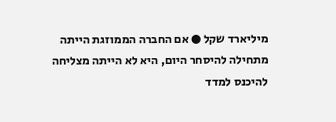מיליארד שקל ● אם החברה הממוזגת הייתה מתחילה להיסחר היום, היא לא הייתה מצליחה להיכנס למדד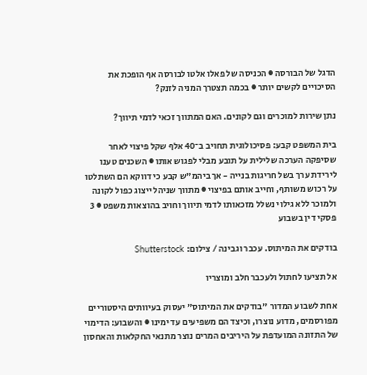הדגל של הבורסה ● הכניסה של פאלו אלטו לבורסה אף הופכת את הסיכויים לקשים יותר ● בכמה תצטרך המניה לזנק?

נתן שירות למוכרים וגם לקונים. האם המתווך זכאי לדמי תיווך?

בית המשפט קבע: פסיכולוגית תחויב ב־40 אלף שקל פיצוי לאחר שסיפקה הערכה שלילית על תובע מבלי לפגוש אותו ● השכנים טענו לירידת ערך בשל חריגות בנייה - אך ביהמ"ש קבע כי דווקא הם השתלטו על רכוש משותף, וחייב אותם בפיצוי ● מתווך שניהל ייצוג כפול לקונה ולמוכר ללא גילוי נשלל מזכאותו לדמי תיווך וחויב בהוצאות משפט ● 3 פסקי דין בשבוע

בודקים את המיתוס. עכבר וגבינה / צילום: Shutterstock

אל תציעו לחתול ולעכבר חלב ומוצריו

אחת לשבוע המדור "בודקים את המיתוס" יעסוק בעיוותים היסטוריים מפורסמים, מדוע נוצרו, וכיצד הם משפיעים עד ימינו ● והשבוע: הדימוי של התזונה המועדפת על היריבים המרים נוצר מתנאי החקלאות והאחסון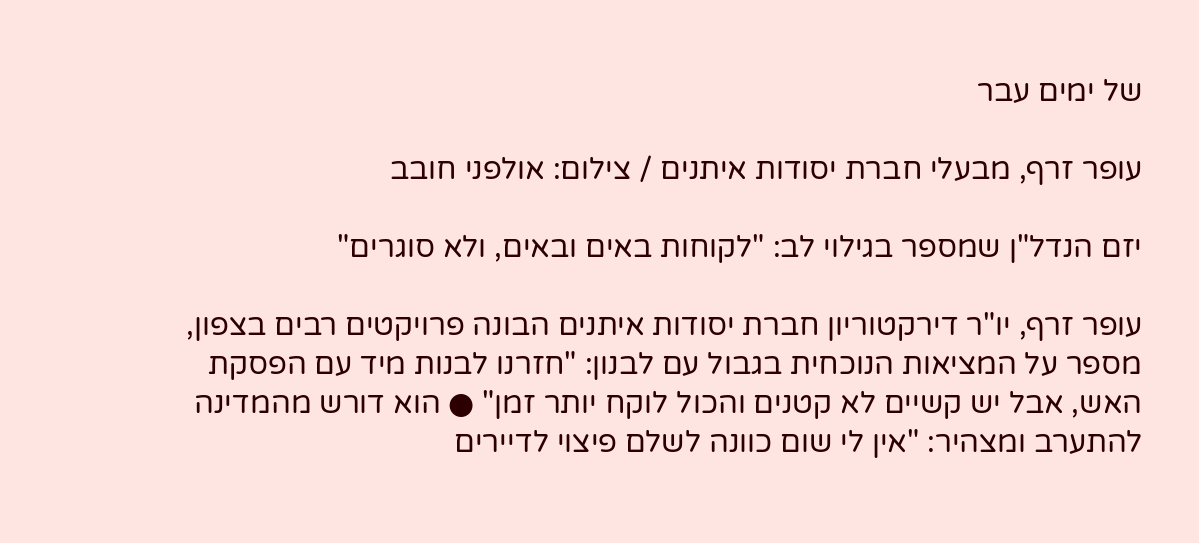של ימים עבר

עופר זרף, מבעלי חברת יסודות איתנים / צילום: אולפני חובב

יזם הנדל"ן שמספר בגילוי לב: "לקוחות באים ובאים, ולא סוגרים"

עופר זרף, יו"ר דירקטוריון חברת יסודות איתנים הבונה פרויקטים רבים בצפון, מספר על המציאות הנוכחית בגבול עם לבנון: "חזרנו לבנות מיד עם הפסקת האש, אבל יש קשיים לא קטנים והכול לוקח יותר זמן" ● הוא דורש מהמדינה להתערב ומצהיר: "אין לי שום כוונה לשלם פיצוי לדיירים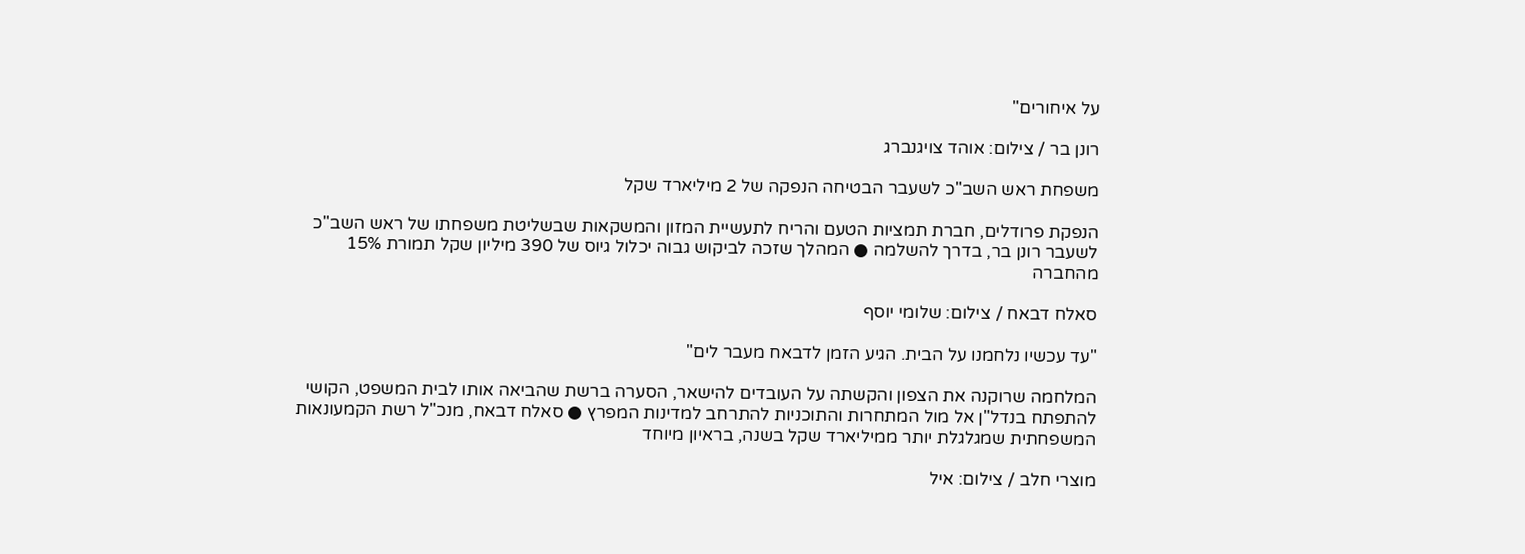על איחורים"

רונן בר / צילום: אוהד צויגנברג

משפחת ראש השב"כ לשעבר הבטיחה הנפקה של 2 מיליארד שקל

הנפקת פרודלים, חברת תמציות הטעם והריח לתעשיית המזון והמשקאות שבשליטת משפחתו של ראש השב"כ לשעבר רונן בר, בדרך להשלמה ● המהלך שזכה לביקוש גבוה יכלול גיוס של 390 מיליון שקל תמורת 15% מהחברה

סאלח דבאח / צילום: שלומי יוסף

"עד עכשיו נלחמנו על הבית. הגיע הזמן לדבאח מעבר לים"

המלחמה שרוקנה את הצפון והקשתה על העובדים להישאר, הסערה ברשת שהביאה אותו לבית המשפט, הקושי להתפתח בנדל"ן אל מול המתחרות והתוכניות להתרחב למדינות המפרץ ● סאלח דבאח, מנכ"ל רשת הקמעונאות המשפחתית שמגלגלת יותר ממיליארד שקל בשנה, בראיון מיוחד

מוצרי חלב / צילום: איל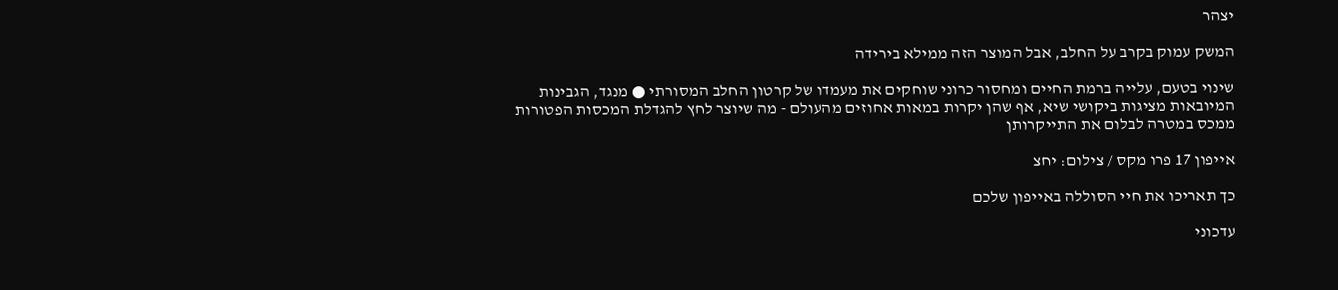יצהר

המשק עמוק בקרב על החלב, אבל המוצר הזה ממילא בירידה

שינוי בטעם, עלייה ברמת החיים ומחסור כרוני שוחקים את מעמדו של קרטון החלב המסורתי ● מנגד, הגבינות המיובאות מציגות ביקושי שיא, אף שהן יקרות במאות אחוזים מהעולם - מה שיוצר לחץ להגדלת המכסות הפטורות ממכס במטרה לבלום את התייקרותן

אייפון 17 פרו מקס / צילום: יחצ

כך תאריכו את חיי הסוללה באייפון שלכם

עדכוני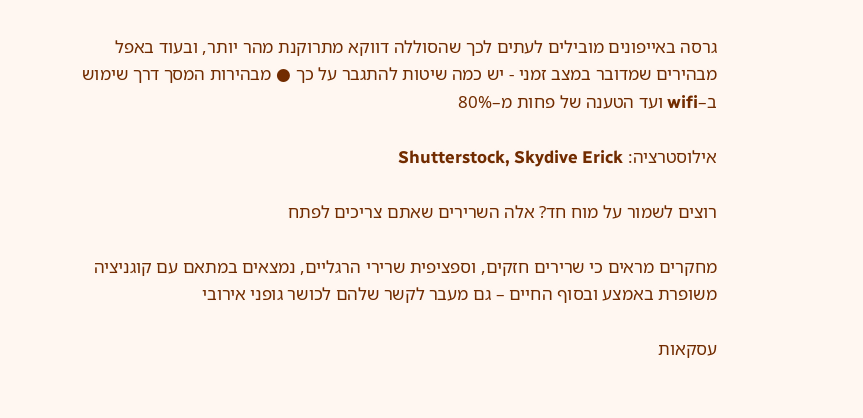גרסה באייפונים מובילים לעתים לכך שהסוללה דווקא מתרוקנת מהר יותר, ובעוד באפל מבהירים שמדובר במצב זמני - יש כמה שיטות להתגבר על כך ● מבהירות המסך דרך שימוש ב–wifi ועד הטענה של פחות מ–80%

אילוסטרציה: Shutterstock, Skydive Erick

רוצים לשמור על מוח חד? אלה השרירים שאתם צריכים לפתח

מחקרים מראים כי שרירים חזקים, וספציפית שרירי הרגליים, נמצאים במתאם עם קוגניציה משופרת באמצע ובסוף החיים – גם מעבר לקשר שלהם לכושר גופני אירובי

עסקאות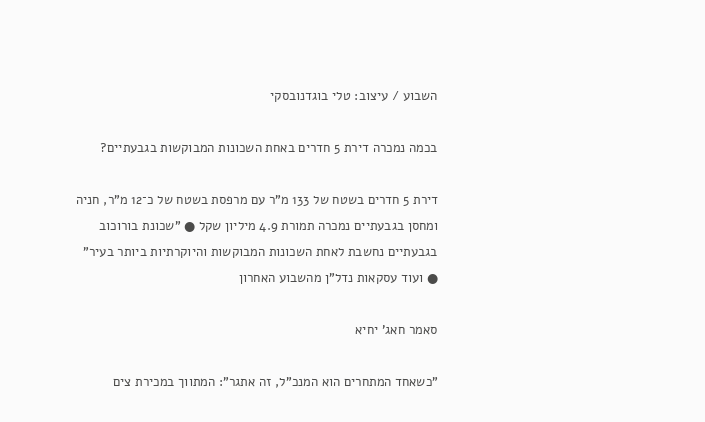השבוע / עיצוב: טלי בוגדנובסקי

בכמה נמכרה דירת 5 חדרים באחת השכונות המבוקשות בגבעתיים?

דירת 5 חדרים בשטח של 133 מ"ר עם מרפסת בשטח של כ־12 מ"ר, חניה ומחסן בגבעתיים נמכרה תמורת 4.9 מיליון שקל ● "שכונת בורוכוב בגבעתיים נחשבת לאחת השכונות המבוקשות והיוקרתיות ביותר בעיר" ● ועוד עסקאות נדל"ן מהשבוע האחרון

סאמר חאג' יחיא

"כשאחד המתחרים הוא המנכ"ל, זה אתגר": המתווך במכירת צים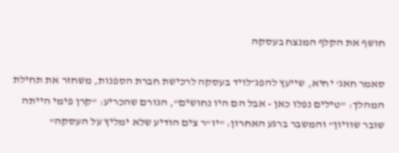חושף את הקלף המנצח בעסקה

סאמר חאג' יחיא, שייעץ להפג־לויד בעסקה לרכישת חברת הספנות, משחזר את תחילת המהלך: "טילים נפלו כאן - אבל הם היו נחושים", הגורם שהכריע: "קרן פימי הייתה שובר שוויון" והמשבר ברגע האחרון: "יו"ר צים הודיע שלא ימליץ על העסקה"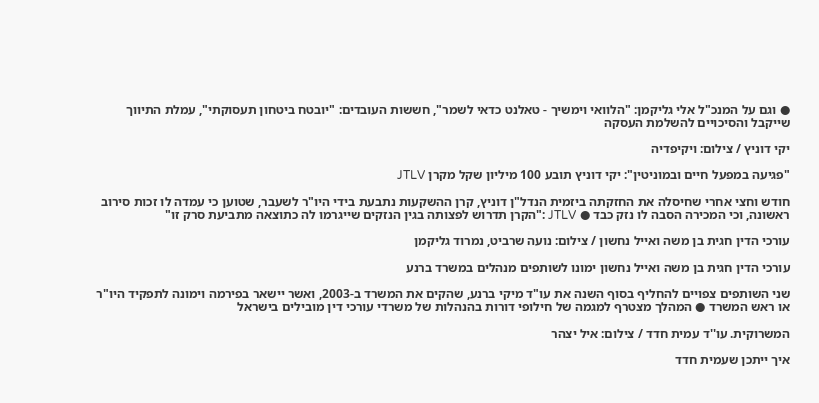● וגם על המנכ"ל אלי גליקמן: "הלוואי וימשיך - טאלנט כדאי לשמר", חששות העובדים: "יובטח ביטחון תעסוקתי", עמלת התיווך שייקבל והסיכויים להשלמת העסקה

יקי דוניץ / צילום: ויקיפדיה

"פגיעה במפעל חיים ובמוניטין": יקי דוניץ תובע 100 מיליון שקל מקרן JTLV

חודש וחצי אחרי שחיסלה את החזקתה ביזמית הנדל"ן דוניץ, קרן ההשקעות נתבעת בידי היו"ר לשעבר, שטוען כי עמדה לו זכות סירוב ראשונה, וכי המכירה הסבה לו נזק כבד ● JTLV :"הקרן תדרוש לפצותה בגין הנזקים שייגרמו לה כתוצאה מתביעת סרק זו"

עורכי הדין חגית בן משה ואייל נחשון / צילום: נועה שרביט, נמרוד גליקמן

עורכי הדין חגית בן משה ואייל נחשון ימונו לשותפים מנהלים במשרד ברנע

שני השותפים צפויים להחליף בסוף השנה את עו"ד מיקי ברנע, שהקים את המשרד ב-2003, ואשר יישאר בפירמה וימונה לתפקיד היו"ר או ראש המשרד ● המהלך מצטרף למגמה של חילופי דורות בהנהלות של משרדי עורכי דין מובילים בישראל

המשרוקית. עו''ד עמית חדד / צילום: איל יצהר

איך ייתכן שעמית חדד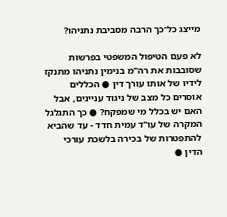מייצג כל־כך הרבה מסביבת נתניהו?

לא פעם הטיפול המשפטי בפרשות שסובבות את רה"מ בנימין נתניהו מתנקז לידיו של אותו עורך דין ● הכללים אוסרים כל מצב של ניגוד עניינים, אבל האם יש בכלל מי שמפקח? ● כך התגלגל המקרה של עו"ד עמית חדד - עד שהביא להתפטרות של בכירה בלשכת עורכי הדין ●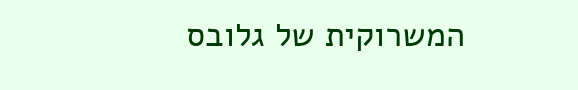המשרוקית של גלובס